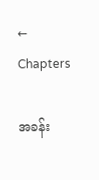← Chapters

အခန်း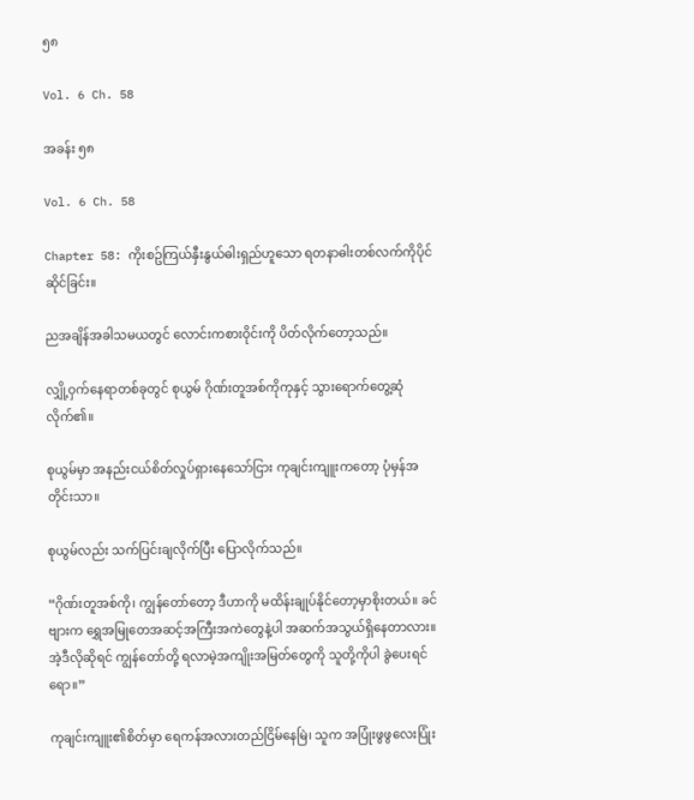၅၈

Vol. 6 Ch. 58

အခန်း ၅၈

Vol. 6 Ch. 58

Chapter 58: ကိုးစဥ်ကြယ်နှီးနွယ်ဓါးရှည်ဟူသော ရတနာဓါးတစ်လက်ကိုပိုင်ဆိုင်ခြင်း။

ညအချိန်အခါသမယတွင် လောင်းကစားဝိုင်းကို ပိတ်လိုက်တော့သည်။

လျှို့ဝှက်နေရာတစ်ခုတွင် စုယွမ် ဂိုဏ်းတူအစ်ကိုကုနှင့် သွားရောက်တွေ့ဆုံလိုက်၏။

စုယွမ်မှာ အနည်းငယ်စိတ်လှုပ်ရှားနေသော်ငြား ကုချင်းကျူးကတော့ ပုံမှန်အတိုင်းသာ။

စုယွမ်လည်း သက်ပြင်းချလိုက်ပြီး ပြောလိုက်သည်။

“ဂိုဏ်းတူအစ်ကို၊ ကျွန်တော်တော့ ဒီဟာကို မထိန်းချုပ်နိုင်တော့မှာစိုးတယ်။ ခင်ဗျားက ရွှေအမြုတေအဆင့်အကြီးအကဲတွေနဲ့ပါ အဆက်အသွယ်ရှိနေတာလား။ အဲ့ဒီလိုဆိုရင် ကျွန်တော်တို့ ရလာမဲ့အကျိုးအမြတ်တွေကို သူတို့ကိုပါ ခွဲပေးရင်ရော။”

ကုချင်းကျူး၏စိတ်မှာ ရေကန်အလားတည်ငြိမ်နေမြဲ၊ သူက အပြုံးဖွဖွလေးပြုံး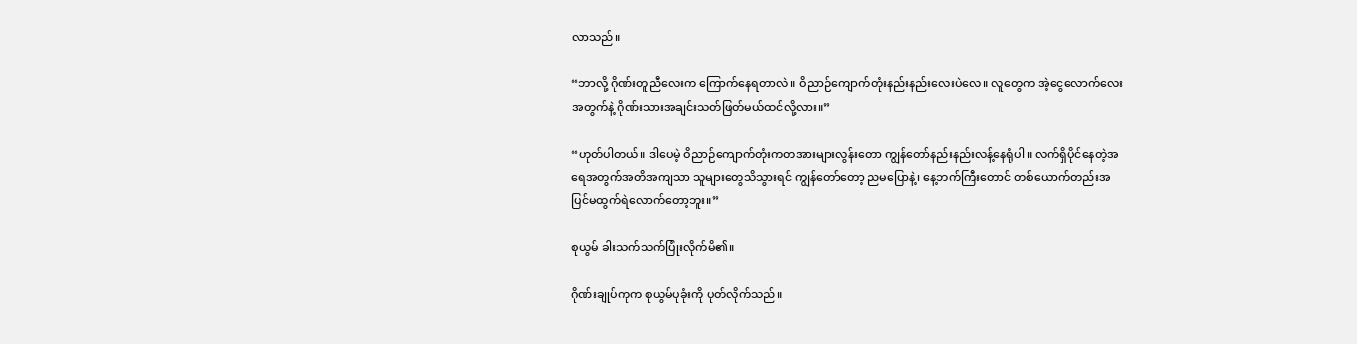လာသည်။

“ဘာလို့ ဂိုဏ်းတူညီလေးက ကြောက်နေရတာလဲ။ ဝိညာဉ်ကျောက်တုံးနည်းနည်းလေးပဲလေ။ လူတွေက အဲ့ငွေလောက်လေးအတွက်နဲ့ ဂိုဏ်းသားအချင်းသတ်ဖြတ်မယ်ထင်လို့လား။”

“ဟုတ်ပါတယ်။ ဒါပေမဲ့ ဝိညာဉ်ကျောက်တုံးကတအားများလွန်းတော ကျွန်တော်နည်းနည်းလန့်နေရုံပါ။ လက်ရှိပိုင်နေတဲ့အရေအတွက်အတိအကျသာ သူများတွေသိသွားရင် ကျွန်တော်တော့ ညမပြောနဲ့၊ နေ့ဘက်ကြီးတောင် တစ်ယောက်တည်းအပြင်မထွက်ရဲလောက်တော့ဘူး။”

စုယွမ် ခါးသက်သက်ပြုံးလိုက်မိ၏။

ဂိုဏ်းချုပ်ကုက စုယွမ်ပုခုံးကို ပုတ်လိုက်သည်။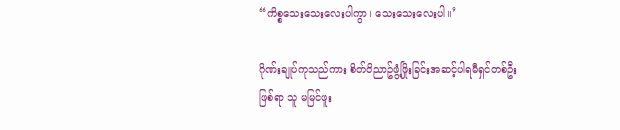“ကိစ္စသေးသေးလေးပါကွာ၊ သေးသေးလေးပါ။’

ဂိုဏ်းချုပ်ကုသည်ကား စိတ်ဝိညာဥ်ဖွံ့ဖြိုးခြင်းအဆင့်ပါရမီရှင်တစ်ဦးဖြစ်ရာ သူ မမြင်ဖူး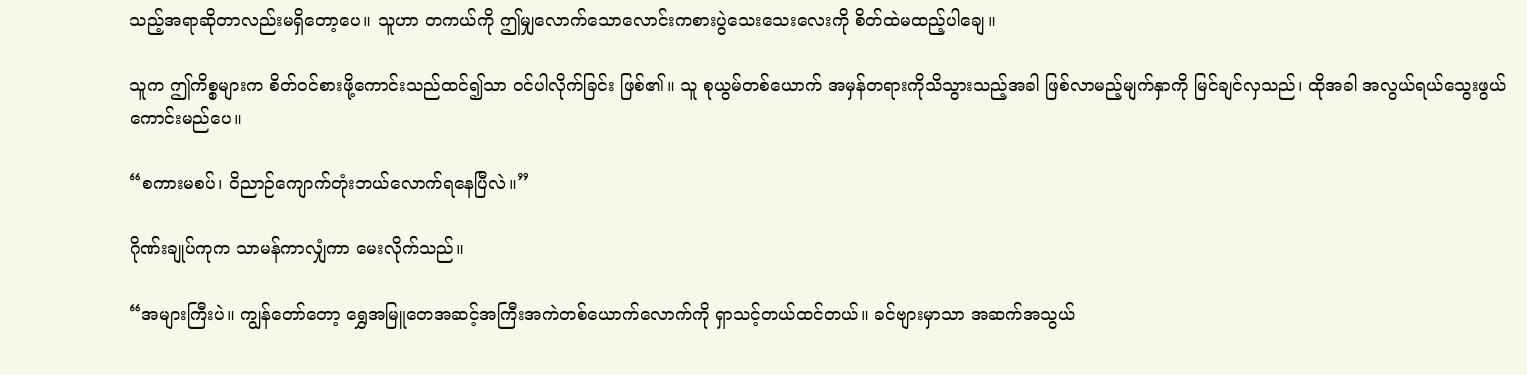သည့်အရာဆိုတာလည်းမရှိတော့ပေ။ သူဟာ တကယ်ကို ဤမျှလောက်သောလောင်းကစားပွဲသေးသေးလေးကို စိတ်ထဲမထည့်ပါချေ။

သူက ဤကိစ္စများက စိတ်ဝင်စားဖို့ကောင်းသည်ထင်၍သာ ဝင်ပါလိုက်ခြင်း ဖြစ်၏။ သူ စုယွမ်တစ်ယောက် အမှန်တရားကိုသိသွားသည့်အခါ ဖြစ်လာမည့်မျက်နှာကို မြင်ချင်လှသည်၊ ထိုအခါ အလွယ်ရယ်သွေးဖွယ်ကောင်းမည်ပေ။

“စကားမစပ်၊ ဝိညာဉ်ကျောက်တုံးဘယ်လောက်ရနေပြီလဲ။”

ဂိုဏ်းချုပ်ကုက သာမန်ကာလျှံကာ မေးလိုက်သည်။

“အများကြီးပဲ။ ကျွန်တော်တော့ ရွှေအမြူတေအဆင့်အကြီးအကဲတစ်ယောက်လောက်ကို ရှာသင့်တယ်ထင်တယ်။ ခင်ဗျားမှာသာ အဆက်အသွယ်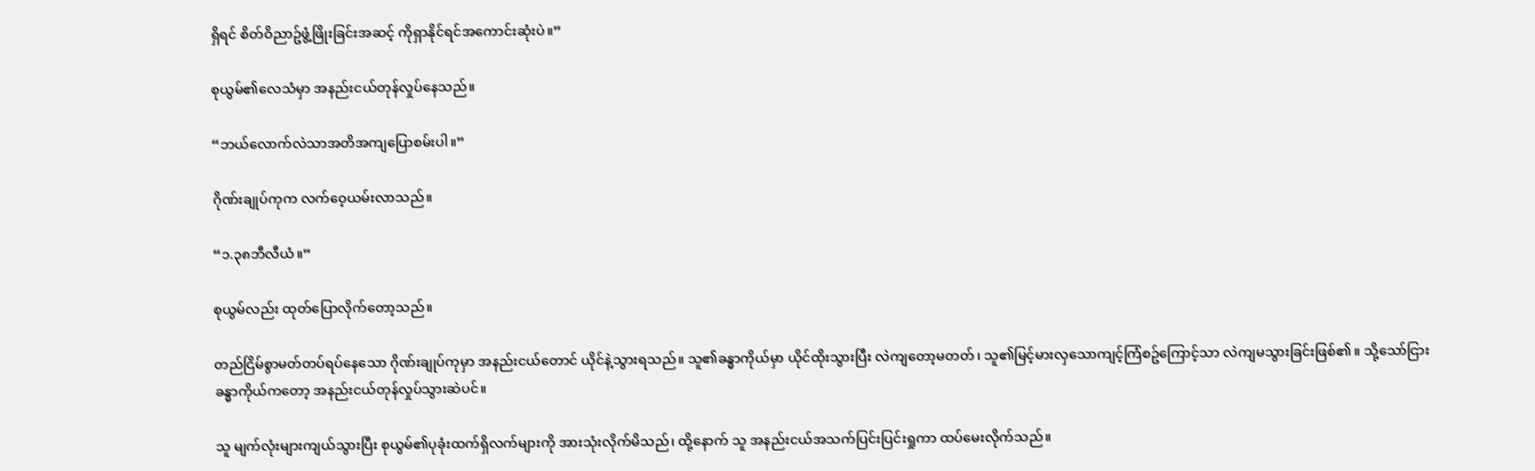ရှိရင် စိတ်ဝိညာဥ်ဖွံ့ဖြိုးခြင်းအဆင့် ကိုရှာနိုင်ရင်အကောင်းဆုံးပဲ။”

စုယွမ်၏လေသံမှာ အနည်းငယ်တုန်လှုပ်နေသည်။

“ဘယ်လောက်လဲသာအတိအကျပြောစမ်းပါ။”

ဂိုဏ်းချုပ်ကုက လက်ဝေ့ယမ်းလာသည်။

“၁.၃၈ဘီလီယံ။”

စုယွမ်လည်း ထုတ်ပြောလိုက်တော့သည်။

တည်ငြိမ်စွာမတ်တပ်ရပ်နေသော ဂိုဏ်းချုပ်ကုမှာ အနည်းငယ်တောင် ယိုင်နဲ့သွားရသည်။ သူ၏ခန္ဓာကိုယ်မှာ ယိုင်ထိုးသွားပြီး လဲကျတော့မတတ်၊ သူ၏မြင့်မားလှသောကျင့်ကြံစဥ်ကြောင့်သာ လဲကျမသွားခြင်းဖြစ်၏။ သို့သော်ငြား ခန္ဓာကိုယ်ကတော့ အနည်းငယ်တုန်လှုပ်သွားဆဲပင်။

သူ မျက်လုံးများကျယ်သွားပြီး စုယွမ်၏ပုခုံးထက်ရှိလက်များကို အားသုံးလိုက်မိသည်၊ ထို့နောက် သူ အနည်းငယ်အသက်ပြင်းပြင်းရှုကာ ထပ်မေးလိုက်သည်။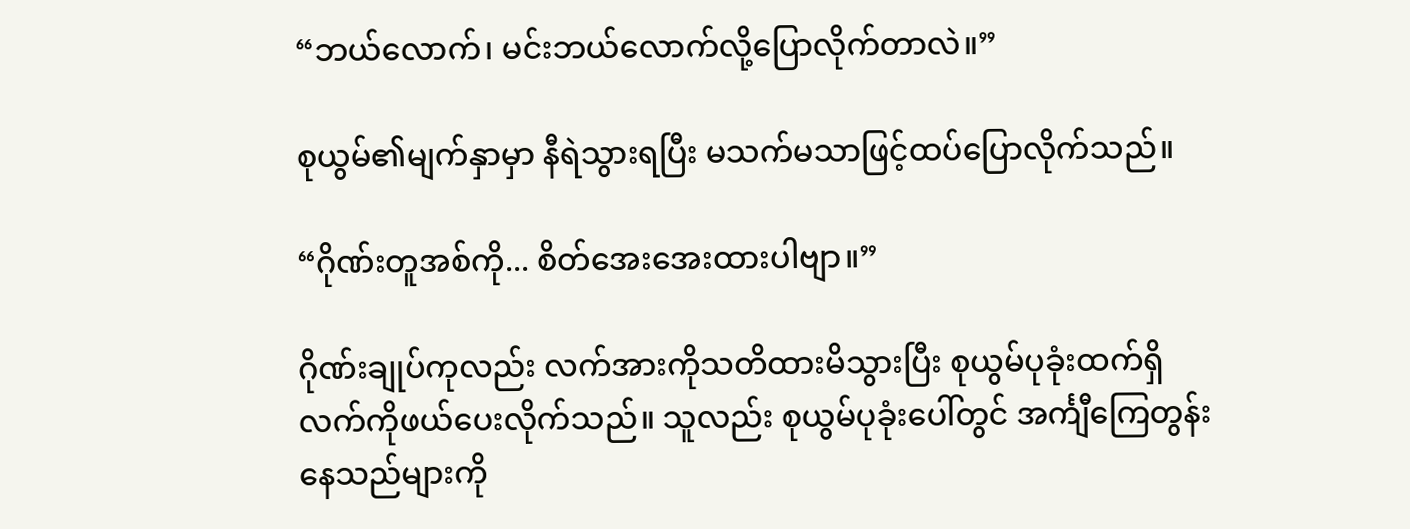“ဘယ်လောက်၊ မင်းဘယ်လောက်လို့ပြောလိုက်တာလဲ။”

စုယွမ်၏မျက်နှာမှာ နီရဲသွားရပြီး မသက်မသာဖြင့်ထပ်ပြောလိုက်သည်။

“ဂိုဏ်းတူအစ်ကို... စိတ်အေးအေးထားပါဗျာ။”

ဂိုဏ်းချုပ်ကုလည်း လက်အားကိုသတိထားမိသွားပြီး စုယွမ်ပုခုံးထက်ရှိ လက်ကိုဖယ်ပေးလိုက်သည်။ သူလည်း စုယွမ်ပုခုံးပေါ်တွင် အင်္ကျီကြေတွန်းနေသည်များကို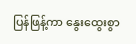ပြန်ဖြန့်ကာ နွေးထွေးစွာ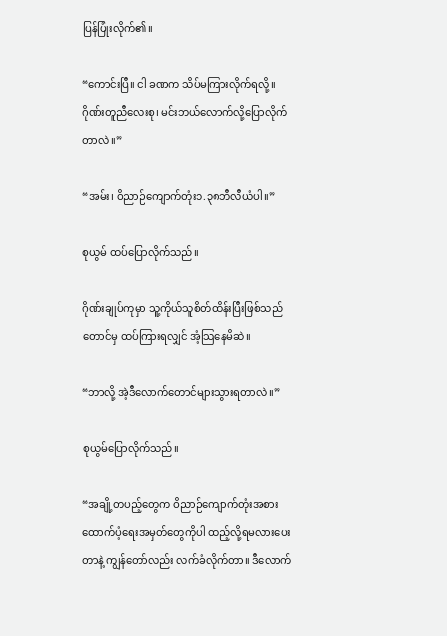ပြန်ပြုံးလိုက်၏။

“ကောင်းပြီ။ ငါ ခဏက သိပ်မကြားလိုက်ရလို့။ ဂိုဏ်းတူညီလေးစု၊ မင်းဘယ်လောက်လို့ပြောလိုက်တာလဲ။”

“အမ်း၊ ဝိညာဉ်ကျောက်တုံး၁.၃၈ဘီလီယံပါ။”

စုယွမ် ထပ်ပြောလိုက်သည်။

ဂိုဏ်းချုပ်ကုမှာ သူ့ကိုယ်သူစိတ်ထိန်းပြီးဖြစ်သည်တောင်မှ ထပ်ကြားရလျှင် အံ့သြနေမိဆဲ။

“ဘာလို့ အဲ့ဒီလောက်တောင်များသွားရတာလဲ။”

စုယွမ်ပြောလိုက်သည်။

“အချို့တပည့်တွေက ဝိညာဉ်ကျောက်တုံးအစား ထောက်ပံ့ရေးအမှတ်တွေကိုပါ ထည့်လို့ရမလားပေးတာနဲ့ ကျွန်တော်လည်း လက်ခံလိုက်တာ။ ဒီလောက်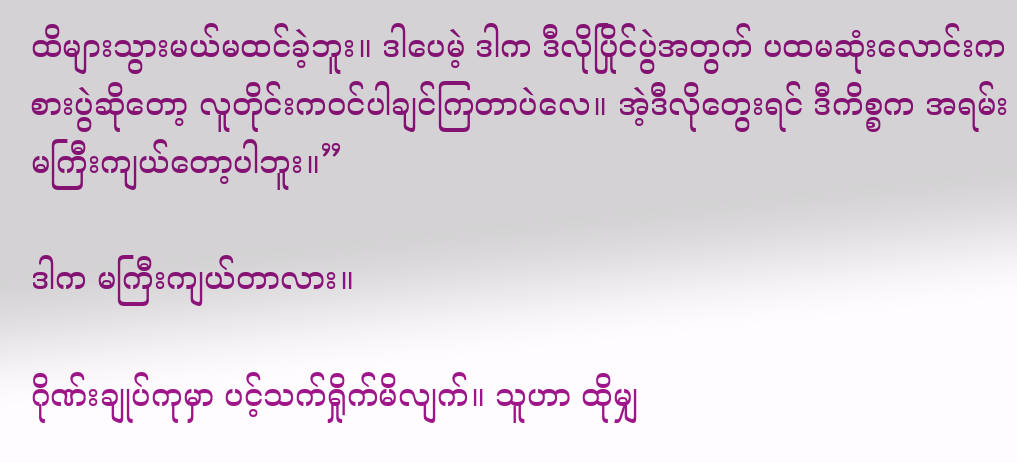ထိများသွားမယ်မထင်ခဲ့ဘူး။ ဒါပေမဲ့ ဒါက ဒီလိုပြိုင်ပွဲအတွက် ပထမဆုံးလောင်းကစားပွဲဆိုတော့ လူတိုင်းကဝင်ပါချင်ကြတာပဲလေ။ အဲ့ဒီလိုတွေးရင် ဒီကိစ္စက အရမ်းမကြီးကျယ်တော့ပါဘူး။”

ဒါက မကြီးကျယ်တာလား။

ဂိုဏ်းချုပ်ကုမှာ ပင့်သက်ရှိုက်မိလျက်။ သူဟာ ထိုမျှ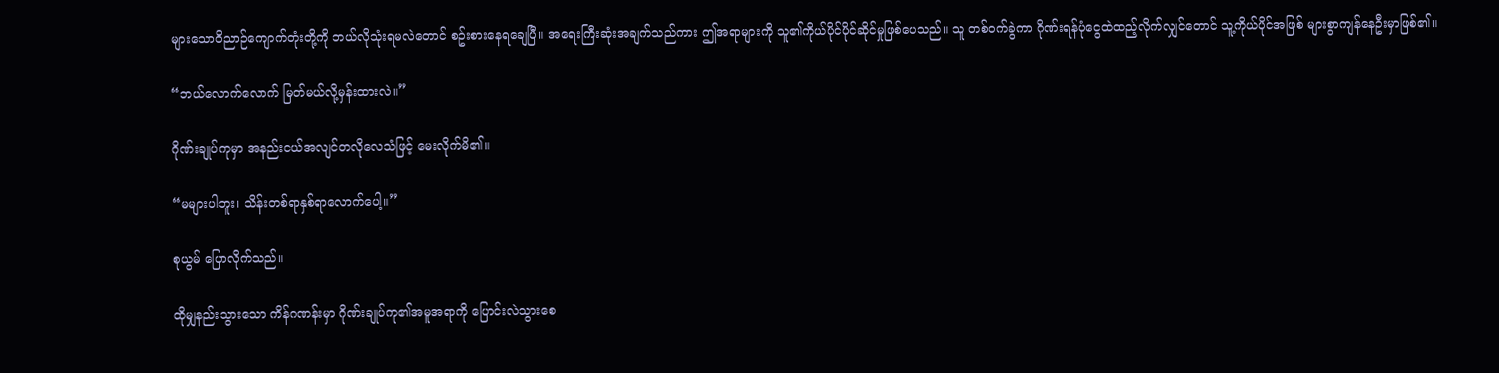များသောဝိညာဉ်ကျောက်တုံးတို့ကို ဘယ်လိုသုံးရမလဲတောင် စဥ်းစားနေရချေပြီ။ အရေးကြီးဆုံးအချက်သည်ကား ဤအရာများကို သူ၏ကိုယ်ပိုင်ပိုင်ဆိုင်မှုဖြစ်ပေသည်။ သူ တစ်ဝက်ခွဲကာ ဂိုဏ်းရန်ပုံငွေထဲထည့်လိုက်လျှင်တောင် သူ့ကိုယ်ပိုင်အဖြစ် များစွာကျန်နေဦးမှာဖြစ်၏။

“ဘယ်လောက်လောက် မြတ်မယ်လို့မှန်းထားလဲ။”

ဂိုဏ်းချုပ်ကုမှာ အနည်းငယ်အလျင်တလိုလေသံဖြင့် မေးလိုက်မိ၏။

“မများပါဘူး၊ သိန်းတစ်ရာနှစ်ရာလောက်ပေါ့။”

စုယွမ် ပြောလိုက်သည်။

ထိုမျှနည်းသွားသော ကိန်ဂဏန်းမှာ ဂိုဏ်းချုပ်ကု၏အမူအရာကို ပြောင်းလဲသွားစေ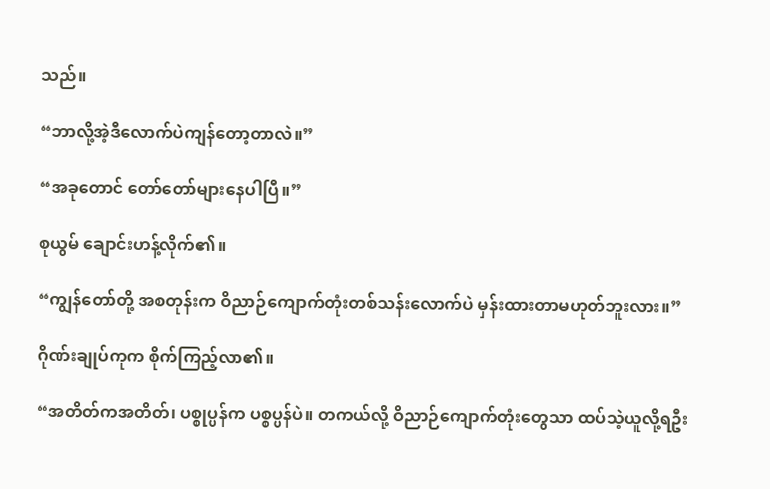သည်။

“ဘာလို့အဲ့ဒီလောက်ပဲကျန်တော့တာလဲ။”

“အခုတောင် တော်တော်များနေပါပြီ။”

စုယွမ် ချောင်းဟန့်လိုက်၏။

“ကျွန်တော်တို့ အစတုန်းက ဝိညာဉ်ကျောက်တုံးတစ်သန်းလောက်ပဲ မှန်းထားတာမဟုတ်ဘူးလား။”

ဂိုဏ်းချုပ်ကုက စိုက်ကြည့်လာ၏။

“အတိတ်ကအတိတ်၊ ပစ္စုပ္ပန်က ပစ္စပ္ပန်ပဲ။ တကယ်လို့ ဝိညာဉ်ကျောက်တုံးတွေသာ ထပ်သဲ့ယူလို့ရဦး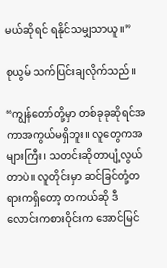မယ်ဆိုရင် ရနိုင်သမျှသာယူ။”

စုယွမ် သက်ပြင်းချလိုက်သည်။

“ကျွန်တော်တို့မှာ တစ်ခုခုဆိုရင်အကာအကွယ်မရှိဘူး။ လူတွေကအများကြီး၊ သတင်းဆိုတာပျံ့လွယ်တာပဲ။ လူတိုင်းမှာ ဆင်ခြင်တုံ့တရားကရှိတော့ တကယ်ဆို ဒီလောင်းကစားဝိုင်းက အောင်မြင်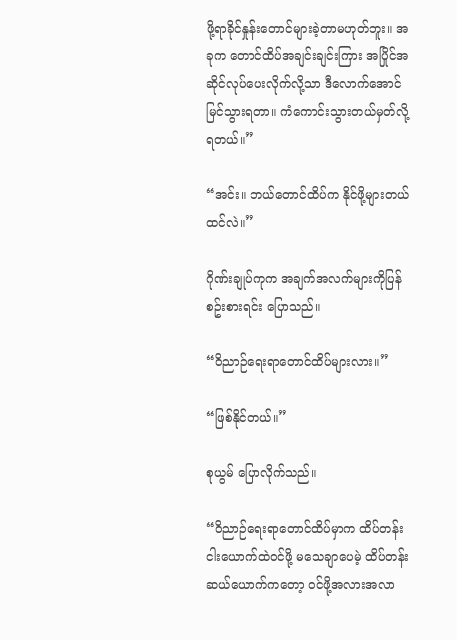ဖို့ရာခိုင်နှုန်းတောင်များခဲ့တာမဟုတ်ဘူး။ အခုက တောင်ထိပ်အချင်းချင်းကြား အပြိုင်အဆိုင်လုပ်ပေးလိုက်လို့သာ ဒီလောက်အောင်မြင်သွားရတာ။ ကံကောင်းသွားတယ်မှတ်လို့ရတယ်။”

“အင်း။ ဘယ်တောင်ထိပ်က နိုင်ဖို့များတယ်ထင်လဲ။”

ဂိုဏ်းချုပ်ကုက အချက်အလက်များကိုပြန်စဥ်းစားရင်း ပြောသည်။

“ဝိညာဉ်ရေးရာတောင်ထိပ်များလား။”

“ဖြစ်နိုင်တယ်။”

စုယွမ် ပြောလိုက်သည်။

“ဝိညာဉ်ရေးရာတောင်ထိပ်မှာက ထိပ်တန်းငါးယောက်ထဲဝင်ဖို့ မသေချာပေမဲ့ ထိပ်တန်းဆယ်ယောက်ကတော့ ဝင်ဖို့အလားအလာ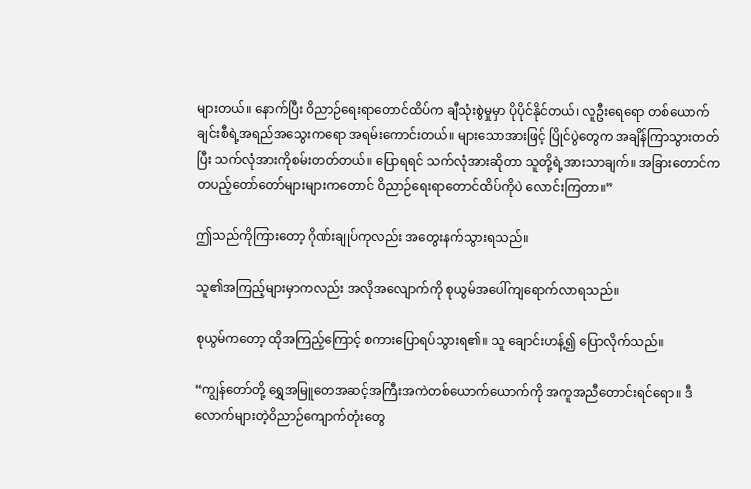များတယ်။ နောက်ပြီး ဝိညာဉ်ရေးရာတောင်ထိပ်က ချီသုံးစွဲမှုမှာ ပိုပိုင်နိုင်တယ်၊ လူဦးရေရော တစ်ယောက်ချင်းစီရဲ့အရည်အသွေးကရော အရမ်းကောင်းတယ်။ များသောအားဖြင့် ပြိုင်ပွဲတွေက အချိန်ကြာသွားတတ်ပြီး သက်လုံအားကိုစမ်းတတ်တယ်။ ပြောရရင် သက်လုံအားဆိုတာ သူတို့ရဲ့အားသာချက်။ အခြားတောင်ကတပည့်တော်တော်များများကတောင် ဝိညာဉ်ရေးရာတောင်ထိပ်ကိုပဲ လောင်းကြတာ။”

ဤသည်ကိုကြားတော့ ဂိုဏ်းချုပ်ကုလည်း အတွေးနက်သွားရသည်။

သူ၏အကြည့်များမှာကလည်း အလိုအလျောက်ကို စုယွမ်အပေါ်ကျရောက်လာရသည်။

စုယွမ်ကတော့ ထိုအကြည့်ကြောင့် စကားပြောရပ်သွားရ၏။ သူ ချောင်းဟန့်၍ ပြောလိုက်သည်။

“ကျွန်တော်တို့ ရွှေအမြူတေအဆင့်အကြီးအကဲတစ်ယောက်ယောက်ကို အကူအညီတောင်းရင်ရော။ ဒီလောက်များတဲ့ဝိညာဉ်ကျောက်တုံးတွေ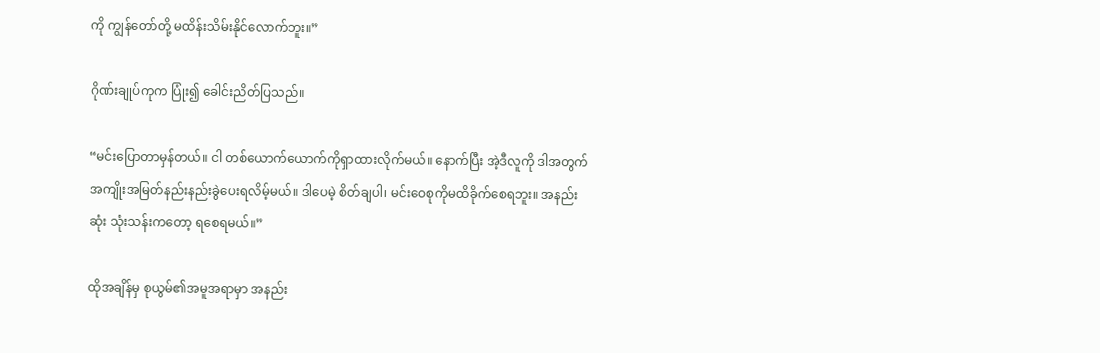ကို ကျွန်တော်တို့ မထိန်းသိမ်းနိုင်လောက်ဘူး။”

ဂိုဏ်းချုပ်ကုက ပြုံး၍ ခေါင်းညိတ်ပြသည်။

“မင်းပြောတာမှန်တယ်။ ငါ တစ်ယောက်ယောက်ကိုရှာထားလိုက်မယ်။ နောက်ပြီး အဲ့ဒီလူကို ဒါအတွက် အကျိုးအမြတ်နည်းနည်းခွဲပေးရလိမ့်မယ်။ ဒါပေမဲ့ စိတ်ချပါ၊ မင်းဝေစုကိုမထိခိုက်စေရဘူး။ အနည်းဆုံး သုံးသန်းကတော့ ရစေရမယ်။”

ထိုအချိန်မှ စုယွမ်၏အမူအရာမှာ အနည်း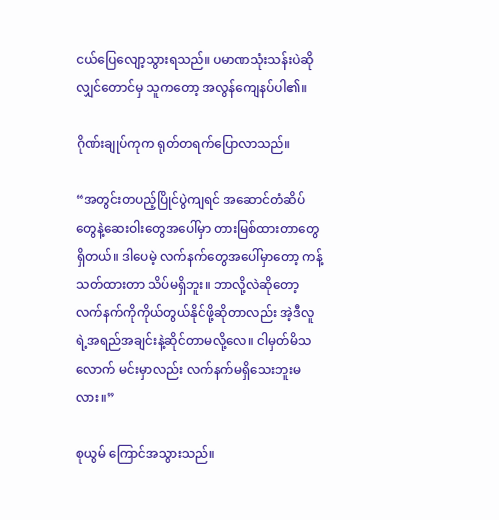ငယ်ပြေလျော့သွားရသည်။ ပမာဏသုံးသန်းပဲဆိုလျှင်တောင်မှ သူကတော့ အလွန်ကျေနပ်ပါ၏။

ဂိုဏ်းချုပ်ကုက ရုတ်တရက်ပြောလာသည်။

“အတွင်းတပည့်ပြိုင်ပွဲကျရင် အဆောင်တံဆိပ်တွေနဲ့ဆေးဝါးတွေအပေါ်မှာ တားမြစ်ထားတာတွေရှိတယ်။ ဒါပေမဲ့ လက်နက်တွေအပေါ်မှာတော့ ကန့်သတ်ထားတာ သိပ်မရှိဘူး။ ဘာလို့လဲဆိုတော့ လက်နက်ကိုကိုယ်တွယ်နိုင်ဖို့ဆိုတာလည်း အဲ့ဒီလူရဲ့အရည်အချင်းနဲ့ဆိုင်တာမလို့လေ။ ငါမှတ်မိသလောက် မင်းမှာလည်း လက်နက်မရှိသေးဘူးမလား။”

စုယွမ် ကြောင်အသွားသည်။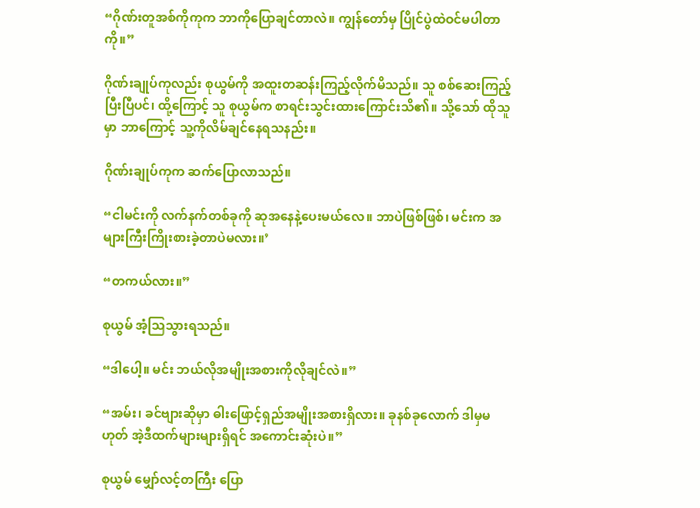“ဂိုဏ်းတူအစ်ကိုကုက ဘာကိုပြောချင်တာလဲ။ ကျွန်တော်မှ ပြိုင်ပွဲထဲဝင်မပါတာကို။”

ဂိုဏ်းချုပ်ကုလည်း စုယွမ်ကို အထူးတဆန်းကြည့်လိုက်မိသည်။ သူ စစ်ဆေးကြည့်ပြီးပြီပင်၊ ထို့ကြောင့် သူ စုယွမ်က စာရင်းသွင်းထားကြောင်းသိ၏။ သို့သော် ထိုသူမှာ ဘာကြောင့် သူ့ကိုလိမ်ချင်နေရသနည်း။

ဂိုဏ်းချုပ်ကုက ဆက်ပြောလာသည်။

“ငါမင်းကို လက်နက်တစ်ခုကို ဆုအနေနဲ့ပေးမယ်လေ။ ဘာပဲဖြစ်ဖြစ်၊ မင်းက အများကြီးကြိုးစားခဲ့တာပဲမလား။’

“တကယ်လား။”

စုယွမ် အံ့သြသွားရသည်။

“ဒါပေါ့။ မင်း ဘယ်လိုအမျိုးအစားကိုလိုချင်လဲ။”

“အမ်း၊ ခင်ဗျားဆိုမှာ ဓါးဖြောင့်ရှည်အမျိုးအစားရှိလား။ ခုနစ်ခုလောက် ဒါမှမဟုတ် အဲ့ဒီထက်များများရှိရင် အကောင်းဆုံးပဲ။”

စုယွမ် မျှော်လင့်တကြီး ပြော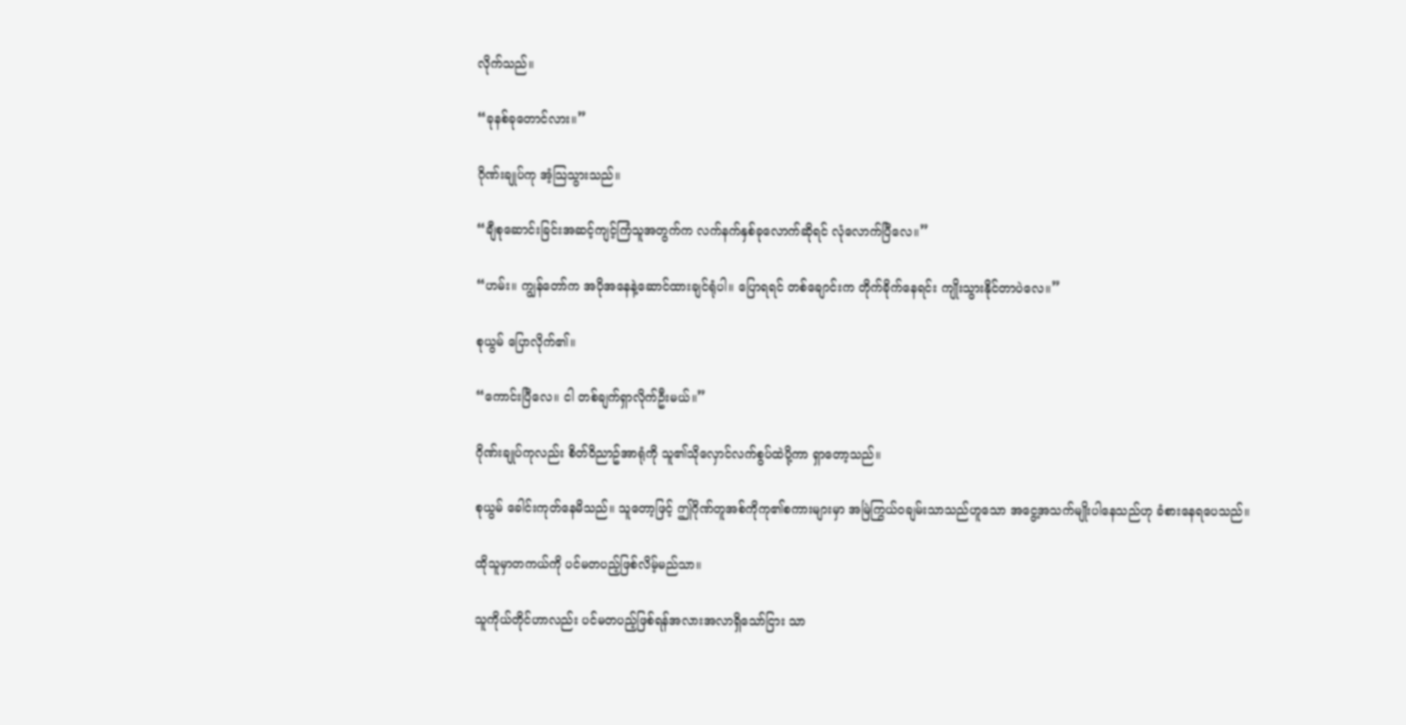လိုက်သည်။

“ခုနစ်ခုတောင်လား။”

ဂိုဏ်းချုပ်ကု အံ့သြသွားသည်။

“ချီစုဆောင်းခြင်းအဆင့်ကျင့်ကြံသူအတွက်က လက်နက်နှစ်ခုလောက်ဆိုရင် လုံလောက်ပြီလေ။”

“ဟမ်း။ ကျွန်တော်က အပိုအနေနဲ့ဆောင်ထားချင်ရုံပါ။ ပြောရရင် တစ်ချောင်းက တိုက်ခိုက်နေရင်း ကျိုးသွားနိုင်တာပဲလေ။”

စုယွမ် ပြောလိုက်၏။

“ကောင်းပြီလေ။ ငါ တစ်ချက်ရှာလိုက်ဦးမယ်။”

ဂိုဏ်းချုပ်ကုလည်း စိတ်ဝိညာဥ်အာရုံကို သူ၏သိုလှောင်လက်စွပ်ထဲပို့ကာ ရှာတော့သည်။

စုယွမ် ခေါင်းကုတ်နေမိသည်။ သူတော့ဖြင့် ဤဂိုဏ်တူအစ်ကိုကု၏စကားများမှာ အမြဲကြွယ်ဝချမ်းသာသည်ဟူသော အငွေ့အသက်မျိုးပါနေသည်ဟု ခံစားနေရပေသည်။

ထိုသူမှာတကယ်ကို ပင်မတပည့်ဖြစ်လိမ့်မည်သာ။

သူကိုယ်တိုင်ဟာလည်း ပင်မတပည့်ဖြစ်ရန်အလားအလာရှိသော်ငြား သာ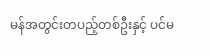မန်အတွင်းတပည့်တစ်ဦးနှင့် ပင်မ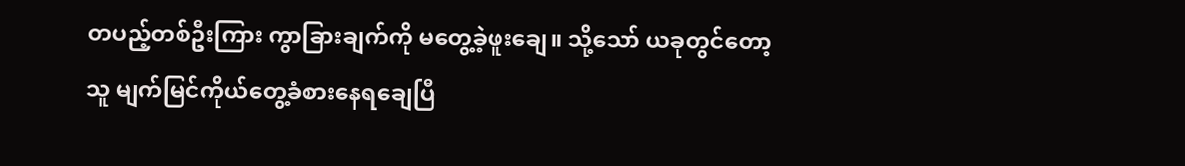တပည့်တစ်ဦးကြား ကွာခြားချက်ကို မတွေ့ခဲ့ဖူးချေ။ သို့သော် ယခုတွင်တော့ သူ မျက်မြင်ကိုယ်တွေ့ခံစားနေရချေပြီ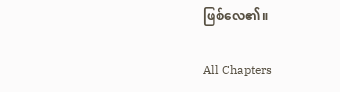ဖြစ်လေ၏။

All Chapters